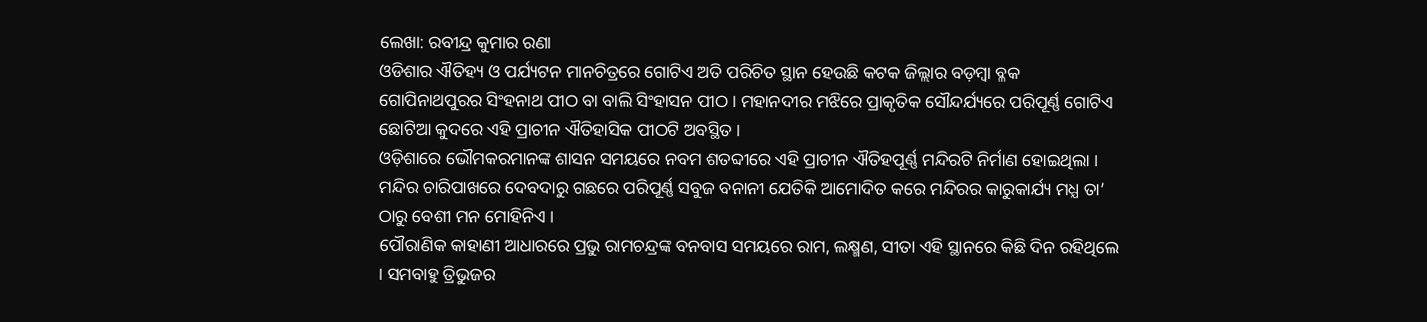ଲେଖା: ରବୀନ୍ଦ୍ର କୁମାର ରଣା
ଓଡିଶାର ଐତିହ୍ୟ ଓ ପର୍ଯ୍ୟଟନ ମାନଚିତ୍ରରେ ଗୋଟିଏ ଅତି ପରିଚିତ ସ୍ଥାନ ହେଉଛି କଟକ ଜିଲ୍ଲାର ବଡ଼ମ୍ବା ବ୍ଳକ ଗୋପିନାଥପୁରର ସିଂହନାଥ ପୀଠ ବା ବାଲି ସିଂହାସନ ପୀଠ । ମହାନଦୀର ମଝିରେ ପ୍ରାକୃତିକ ସୌନ୍ଦର୍ଯ୍ୟରେ ପରିପୂର୍ଣ୍ଣ ଗୋଟିଏ ଛୋଟିଆ କୁଦରେ ଏହି ପ୍ରାଚୀନ ଐତିହାସିକ ପୀଠଟି ଅବସ୍ଥିତ ।
ଓଡ଼ିଶାରେ ଭୌମକରମାନଙ୍କ ଶାସନ ସମୟରେ ନବମ ଶତବ୍ଦୀରେ ଏହି ପ୍ରାଚୀନ ଐତିହପୂର୍ଣ୍ଣ ମନ୍ଦିରଟି ନିର୍ମାଣ ହୋଇଥିଲା । ମନ୍ଦିର ଚାରିପାଖରେ ଦେବଦାରୁ ଗଛରେ ପରିପୂର୍ଣ୍ଣ ସବୁଜ ବନାନୀ ଯେତିକି ଆମୋଦିତ କରେ ମନ୍ଦିରର କାରୁକାର୍ଯ୍ୟ ମଧ୍ଯ ତା’ ଠାରୁ ବେଶୀ ମନ ମୋହିନିଏ ।
ପୌରାଣିକ କାହାଣୀ ଆଧାରରେ ପ୍ରଭୁ ରାମଚନ୍ଦ୍ରଙ୍କ ବନବାସ ସମୟରେ ରାମ, ଲକ୍ଷ୍ମଣ, ସୀତା ଏହି ସ୍ଥାନରେ କିଛି ଦିନ ରହିଥିଲେ । ସମବାହୁ ତ୍ରିଭୁଜର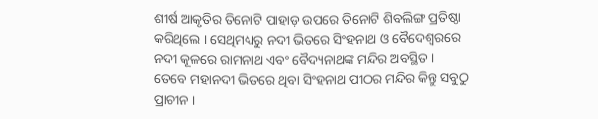ଶୀର୍ଷ ଆକୃତିର ତିନୋଟି ପାହାଡ଼ ଉପରେ ତିନୋଟି ଶିବଲିଙ୍ଗ ପ୍ରତିଷ୍ଠା କରିଥିଲେ । ସେଥିମଧ୍ୟରୁ ନଦୀ ଭିତରେ ସିଂହନାଥ ଓ ବୈଦେଶ୍ୱରରେ ନଦୀ କୂଳରେ ରାମନାଥ ଏବଂ ବୈଦ୍ୟନାଥଙ୍କ ମନ୍ଦିର ଅବସ୍ଥିତ ।
ତେବେ ମହାନଦୀ ଭିତରେ ଥିବା ସିଂହନାଥ ପୀଠର ମନ୍ଦିର କିନ୍ତୁ ସବୁଠୁ ପ୍ରାଚୀନ ।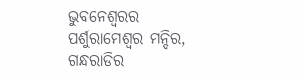ଭୁବନେଶ୍ବରର ପର୍ଶୁରାମେଶ୍ଵର ମନ୍ଦିର, ଗନ୍ଧରାଡିର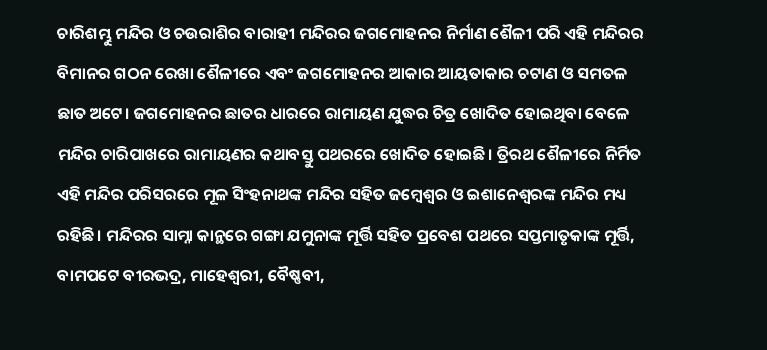ଚାରିଶମ୍ଭୁ ମନ୍ଦିର ଓ ଚଉରାଶିର ବାରାହୀ ମନ୍ଦିରର ଜଗମୋହନର ନିର୍ମାଣ ଶୈଳୀ ପରି ଏହି ମନ୍ଦିରର ବିମାନର ଗଠନ ରେଖା ଶୈଳୀରେ ଏବଂ ଜଗମୋହନର ଆକାର ଆୟତାକାର ଚଟାଣ ଓ ସମତଳ ଛାତ ଅଟେ। ଜଗମୋହନର ଛାତର ଧାରରେ ରାମାୟଣ ଯୁଦ୍ଧର ଚିତ୍ର ଖୋଦିତ ହୋଇଥିବା ବେଳେ ମନ୍ଦିର ଚାରିପାଖରେ ରାମାୟଣର କଥାବସ୍ତୁ ପଥରରେ ଖୋଦିତ ହୋଇଛି। ତ୍ରିରଥ ଶୈଳୀରେ ନିର୍ମିତ ଏହି ମନ୍ଦିର ପରିସରରେ ମୂଳ ସିଂହନାଥଙ୍କ ମନ୍ଦିର ସହିତ ଜମ୍ବେଶ୍ଵର ଓ ଇଶାନେଶ୍ୱରଙ୍କ ମନ୍ଦିର ମଧ୍ୟ ରହିଛି। ମନ୍ଦିରର ସାମ୍ନା କାନ୍ଥରେ ଗଙ୍ଗା ଯମୁନାଙ୍କ ମୂର୍ତ୍ତି ସହିତ ପ୍ରବେଶ ପଥରେ ସପ୍ତମାତୃକାଙ୍କ ମୂର୍ତ୍ତି, ବାମପଟେ ବୀରଭଦ୍ର, ମାହେଶ୍ୱରୀ, ବୈଷ୍ଣବୀ,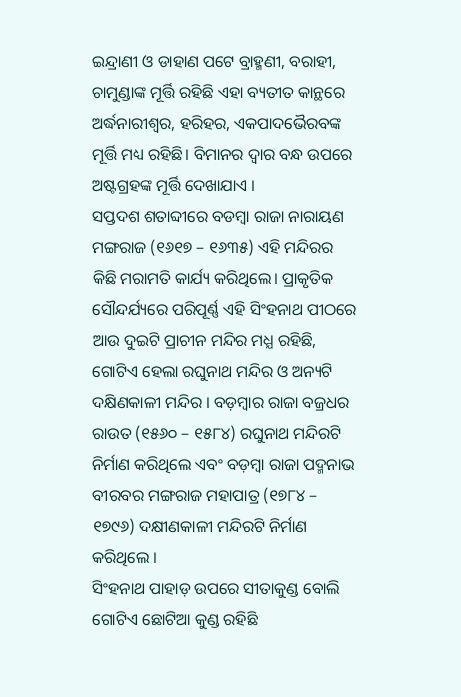ଇନ୍ଦ୍ରାଣୀ ଓ ଡାହାଣ ପଟେ ବ୍ରାହ୍ମଣୀ, ବରାହୀ, ଚାମୁଣ୍ଡାଙ୍କ ମୂର୍ତ୍ତି ରହିଛି ଏହା ବ୍ୟତୀତ କାନ୍ଥରେ ଅର୍ଦ୍ଧନାରୀଶ୍ଵର, ହରିହର, ଏକପାଦଭୈରବଙ୍କ ମୂର୍ତ୍ତି ମଧ୍ୟ ରହିଛି। ବିମାନର ଦ୍ଵାର ବନ୍ଧ ଉପରେ ଅଷ୍ଟଗ୍ରହଙ୍କ ମୂର୍ତ୍ତି ଦେଖାଯାଏ ।
ସପ୍ତଦଶ ଶତାବ୍ଦୀରେ ବଡମ୍ବା ରାଜା ନାରାୟଣ ମଙ୍ଗରାଜ (୧୬୧୭ – ୧୬୩୫) ଏହି ମନ୍ଦିରର କିଛି ମରାମତି କାର୍ଯ୍ୟ କରିଥିଲେ। ପ୍ରାକୃତିକ ସୌନ୍ଦର୍ଯ୍ୟରେ ପରିପୂର୍ଣ୍ଣ ଏହି ସିଂହନାଥ ପୀଠରେ ଆଉ ଦୁଇଟି ପ୍ରାଚୀନ ମନ୍ଦିର ମଧ୍ଯ ରହିଛି, ଗୋଟିଏ ହେଲା ରଘୁନାଥ ମନ୍ଦିର ଓ ଅନ୍ୟଟି ଦକ୍ଷିଣକାଳୀ ମନ୍ଦିର । ବଡ଼ମ୍ବାର ରାଜା ବଜ୍ରଧର ରାଉତ (୧୫୬୦ – ୧୫୮୪) ରଘୁନାଥ ମନ୍ଦିରଟି ନିର୍ମାଣ କରିଥିଲେ ଏବଂ ବଡ଼ମ୍ବା ରାଜା ପଦ୍ମନାଭ ବୀରବର ମଙ୍ଗରାଜ ମହାପାତ୍ର (୧୭୮୪ – ୧୭୯୬) ଦକ୍ଷୀଣକାଳୀ ମନ୍ଦିରଟି ନିର୍ମାଣ କରିଥିଲେ ।
ସିଂହନାଥ ପାହାଡ଼ ଉପରେ ସୀତାକୁଣ୍ଡ ବୋଲି ଗୋଟିଏ ଛୋଟିଆ କୁଣ୍ଡ ରହିଛି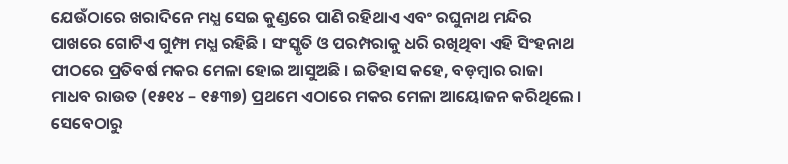ଯେଉଁଠାରେ ଖରାଦିନେ ମଧ୍ଯ ସେଇ କୁଣ୍ଡରେ ପାଣି ରହିଥାଏ ଏବଂ ରଘୁନାଥ ମନ୍ଦିର ପାଖରେ ଗୋଟିଏ ଗୁମ୍ଫା ମଧ୍ଯ ରହିଛି । ସଂସ୍କୃତି ଓ ପରମ୍ପରାକୁ ଧରି ରଖିଥିବା ଏହି ସିଂହନାଥ ପୀଠରେ ପ୍ରତିବର୍ଷ ମକର ମେଳା ହୋଇ ଆସୁଅଛି । ଇତିହାସ କହେ, ବଡ଼ମ୍ବାର ରାଜା ମାଧବ ରାଉତ (୧୫୧୪ – ୧୫୩୭) ପ୍ରଥମେ ଏଠାରେ ମକର ମେଳା ଆୟୋଜନ କରିଥିଲେ । ସେବେଠାରୁ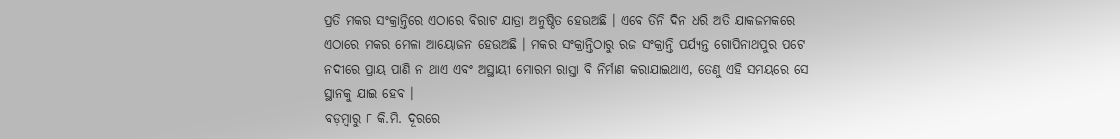ପ୍ରତି ମକର ସଂକ୍ରାନ୍ତିରେ ଏଠାରେ ବିରାଟ ଯାତ୍ରା ଅନୁଷ୍ଠିତ ହେଉଅଛି । ଏବେ ତିନି ଦିନ ଧରି ଅତି ଯାକଜମକରେ ଏଠାରେ ମକର ମେଳା ଆୟୋଜନ ହେଉଅଛି । ମକର ସଂକ୍ରାନ୍ତିଠାରୁ ରଜ ସଂକ୍ରାନ୍ତି ପର୍ଯ୍ୟନ୍ତ ଗୋପିନାଥପୁର ପଟେ ନଦୀରେ ପ୍ରାୟ ପାଣି ନ ଥାଏ ଏବଂ ଅସ୍ଥାୟୀ ମୋରମ ରାସ୍ତା ବି ନିର୍ମାଣ କରାଯାଇଥାଏ, ତେଣୁ ଏହି ସମୟରେ ସେ ସ୍ଥାନକୁ ଯାଇ ହେବ ।
ବଡ଼ମ୍ବାରୁ ୮ କି.ମି. ଦୂରରେ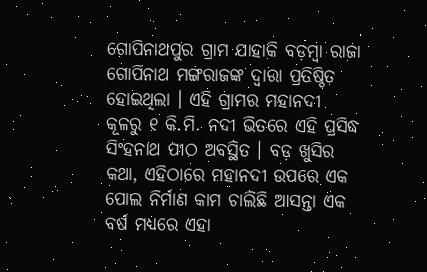ଗୋପିନାଥପୁର ଗ୍ରାମ ଯାହାକି ବଡ଼ମ୍ବା ରାଜା ଗୋପିନାଥ ମଙ୍ଗରାଜଙ୍କ ଦ୍ଵାରା ପ୍ରତିଷ୍ଠିତ ହୋଇଥିଲା । ଏହି ଗ୍ରାମର ମହାନଦୀ କୂଳରୁ ୧ କି.ମି. ନଦୀ ଭିତରେ ଏହି ପ୍ରସିଦ୍ଧ ସିଂହନାଥ ପୀଠ ଅବସ୍ଥିତ । ବଡ଼ ଖୁସିର କଥା, ଏହିଠାରେ ମହାନଦୀ ଉପରେ ଏକ ପୋଲ ନିର୍ମାଣ କାମ ଚାଲିଛି ଆସନ୍ତା ଏକ ବର୍ଷ ମଧ୍ୟରେ ଏହା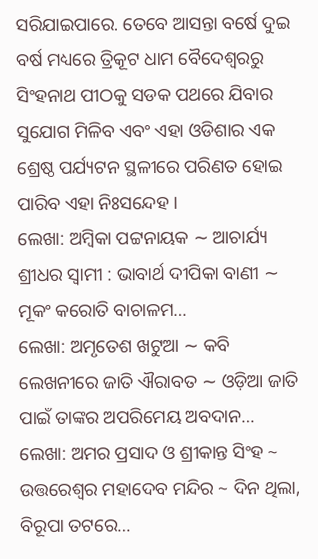ସରିଯାଇପାରେ. ତେବେ ଆସନ୍ତା ବର୍ଷେ ଦୁଇ ବର୍ଷ ମଧ୍ୟରେ ତ୍ରିକୂଟ ଧାମ ବୈଦେଶ୍ୱରରୁ ସିଂହନାଥ ପୀଠକୁ ସଡକ ପଥରେ ଯିବାର ସୁଯୋଗ ମିଳିବ ଏବଂ ଏହା ଓଡିଶାର ଏକ ଶ୍ରେଷ୍ଠ ପର୍ଯ୍ୟଟନ ସ୍ଥଳୀରେ ପରିଣତ ହୋଇ ପାରିବ ଏହା ନିଃସନ୍ଦେହ ।
ଲେଖା: ଅମ୍ବିକା ପଟ୍ଟନାୟକ ∼ ଆଚାର୍ଯ୍ୟ ଶ୍ରୀଧର ସ୍ୱାମୀ : ଭାବାର୍ଥ ଦୀପିକା ବାଣୀ ∼ ମୂକଂ କରୋତି ବାଚାଳମ…
ଲେଖା: ଅମୃତେଶ ଖଟୁଆ ∼ କବି ଲେଖନୀରେ ଜାତି ଐରାବତ ∼ ଓଡ଼ିଆ ଜାତି ପାଇଁ ତାଙ୍କର ଅପରିମେୟ ଅବଦାନ…
ଲେଖା: ଅମର ପ୍ରସାଦ ଓ ଶ୍ରୀକାନ୍ତ ସିଂହ ~ ଉତ୍ତରେଶ୍ଵର ମହାଦେବ ମନ୍ଦିର ~ ଦିନ ଥିଲା, ବିରୂପା ତଟରେ…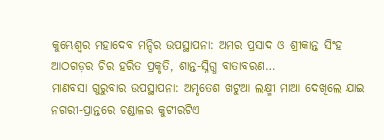କୁମ୍ଭେଶ୍ୱର ମହାଦେବ ମନ୍ଦିର ଉପସ୍ଥାପନା: ଅମର ପ୍ରସାଦ ଓ ଶ୍ରୀକାନ୍ତ ସିଂହ ଆଠଗଡ଼ର ଚିର ହରିତ ପ୍ରକୃତି, ଶାନ୍ତ-ସ୍ନିଗ୍ଧ ବାତାବରଣ…
ମାଣବସା ଗୁରୁବାର ଉପସ୍ଥାପନା: ଅମୃତେଶ ଖଟୁଆ ଲକ୍ଷ୍ମୀ ମାଆ ଦେଖିଲେ ଯାଇ ନଗରୀ-ପ୍ରାନ୍ତରେ ଚଣ୍ଡାଳର କୁଟୀରଟିଏ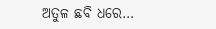ଅତୁଳ ଛବି ଧରେ…